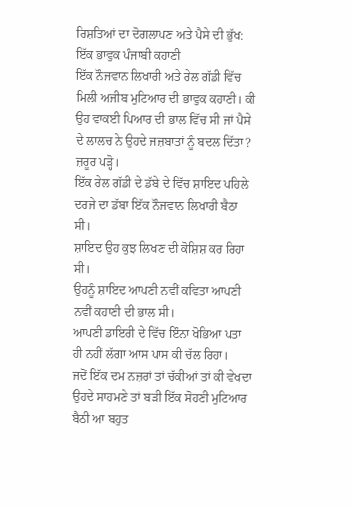ਰਿਸ਼ਤਿਆਂ ਦਾ ਦੋਗਲਾਪਣ ਅਤੇ ਪੈਸੇ ਦੀ ਭੁੱਖ: ਇੱਕ ਭਾਵੁਕ ਪੰਜਾਬੀ ਕਹਾਣੀ
ਇੱਕ ਨੌਜਵਾਨ ਲਿਖਾਰੀ ਅਤੇ ਰੇਲ ਗੱਡੀ ਵਿੱਚ ਮਿਲੀ ਅਜੀਬ ਮੁਟਿਆਰ ਦੀ ਭਾਵੁਕ ਕਹਾਣੀ। ਕੀ ਉਹ ਵਾਕਈ ਪਿਆਰ ਦੀ ਭਾਲ ਵਿੱਚ ਸੀ ਜਾਂ ਪੈਸੇ ਦੇ ਲਾਲਚ ਨੇ ਉਹਦੇ ਜਜ਼ਬਾਤਾਂ ਨੂੰ ਬਦਲ ਦਿੱਤਾ? ਜ਼ਰੂਰ ਪੜ੍ਹੋ।
ਇੱਕ ਰੇਲ ਗੱਡੀ ਦੇ ਡੱਬੇ ਦੇ ਵਿੱਚ ਸ਼ਾਇਦ ਪਹਿਲੇ ਦਰਜੇ ਦਾ ਡੱਬਾ ਇੱਕ ਨੌਜਵਾਨ ਲਿਖਾਰੀ ਬੈਠਾ ਸੀ।
ਸ਼ਾਇਦ ਉਹ ਕੁਝ ਲਿਖਣ ਦੀ ਕੋਸ਼ਿਸ਼ ਕਰ ਰਿਹਾ ਸੀ।
ਉਹਨੂੰ ਸ਼ਾਇਦ ਆਪਣੀ ਨਵੀਂ ਕਵਿਤਾ ਆਪਣੀ ਨਵੀਂ ਕਹਾਣੀ ਦੀ ਭਾਲ ਸੀ।
ਆਪਣੀ ਡਾਇਰੀ ਦੇ ਵਿੱਚ ਇੰਨਾ ਖੋਭਿਆ ਪਤਾ ਹੀ ਨਹੀਂ ਲੱਗਾ ਆਸ ਪਾਸ ਕੀ ਚੱਲ ਰਿਹਾ।
ਜਦੋਂ ਇੱਕ ਦਮ ਨਜ਼ਰਾਂ ਤਾਂ ਚੱਕੀਆਂ ਤਾਂ ਕੀ ਵੇਖਦਾ ਉਹਦੇ ਸਾਹਮਣੇ ਤਾਂ ਬੜੀ ਇੱਕ ਸੋਹਣੀ ਮੁਟਿਆਰ ਬੈਠੀ ਆ ਬਹੁਤ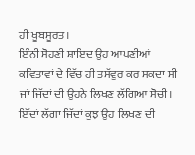ਹੀ ਖੂਬਸੂਰਤ।
ਇੰਨੀ ਸੋਹਣੀ ਸ਼ਾਇਦ ਉਹ ਆਪਣੀਆਂ ਕਵਿਤਾਵਾਂ ਦੇ ਵਿੱਚ ਹੀ ਤਸੱਵੁਰ ਕਰ ਸਕਦਾ ਸੀ ਜਾਂ ਜਿੱਦਾਂ ਦੀ ਉਹਨੇ ਲਿਖਣ ਲੱਗਿਆ ਸੋਚੀ। ਇੱਦਾਂ ਲੱਗਾ ਜਿੱਦਾਂ ਕੁਝ ਉਹ ਲਿਖਣ ਦੀ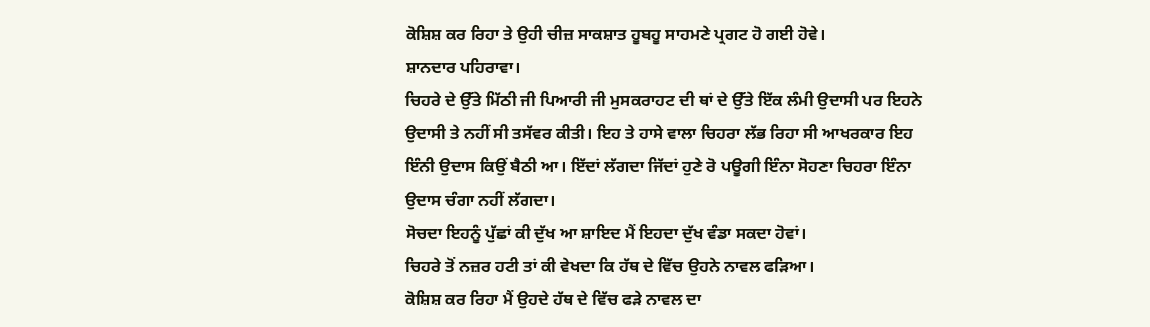ਕੋਸ਼ਿਸ਼ ਕਰ ਰਿਹਾ ਤੇ ਉਹੀ ਚੀਜ਼ ਸਾਕਸ਼ਾਤ ਹੂਬਹੂ ਸਾਹਮਣੇ ਪ੍ਰਗਟ ਹੋ ਗਈ ਹੋਵੇ।
ਸ਼ਾਨਦਾਰ ਪਹਿਰਾਵਾ।
ਚਿਹਰੇ ਦੇ ਉੱਤੇ ਮਿੱਠੀ ਜੀ ਪਿਆਰੀ ਜੀ ਮੁਸਕਰਾਹਟ ਦੀ ਥਾਂ ਦੇ ਉੱਤੇ ਇੱਕ ਲੰਮੀ ਉਦਾਸੀ ਪਰ ਇਹਨੇ ਉਦਾਸੀ ਤੇ ਨਹੀਂ ਸੀ ਤਸੱਵਰ ਕੀਤੀ। ਇਹ ਤੇ ਹਾਸੇ ਵਾਲਾ ਚਿਹਰਾ ਲੱਭ ਰਿਹਾ ਸੀ ਆਖਰਕਾਰ ਇਹ ਇੰਨੀ ਉਦਾਸ ਕਿਉਂ ਬੈਠੀ ਆ। ਇੱਦਾਂ ਲੱਗਦਾ ਜਿੱਦਾਂ ਹੁਣੇ ਰੋ ਪਊਗੀ ਇੰਨਾ ਸੋਹਣਾ ਚਿਹਰਾ ਇੰਨਾ ਉਦਾਸ ਚੰਗਾ ਨਹੀਂ ਲੱਗਦਾ।
ਸੋਚਦਾ ਇਹਨੂੰ ਪੁੱਛਾਂ ਕੀ ਦੁੱਖ ਆ ਸ਼ਾਇਦ ਮੈਂ ਇਹਦਾ ਦੁੱਖ ਵੰਡਾ ਸਕਦਾ ਹੋਵਾਂ।
ਚਿਹਰੇ ਤੋਂ ਨਜ਼ਰ ਹਟੀ ਤਾਂ ਕੀ ਵੇਖਦਾ ਕਿ ਹੱਥ ਦੇ ਵਿੱਚ ਉਹਨੇ ਨਾਵਲ ਫੜਿਆ।
ਕੋਸ਼ਿਸ਼ ਕਰ ਰਿਹਾ ਮੈਂ ਉਹਦੇ ਹੱਥ ਦੇ ਵਿੱਚ ਫੜੇ ਨਾਵਲ ਦਾ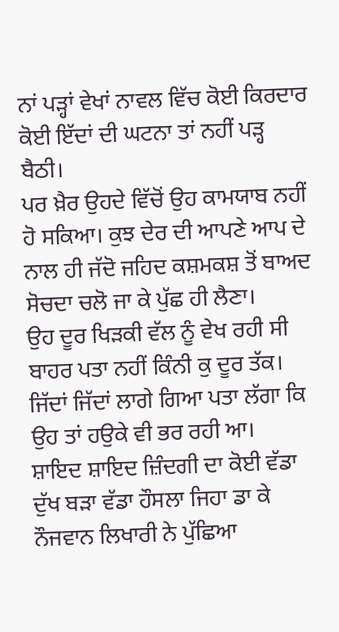ਨਾਂ ਪੜ੍ਹਾਂ ਵੇਖਾਂ ਨਾਵਲ ਵਿੱਚ ਕੋਈ ਕਿਰਦਾਰ ਕੋਈ ਇੱਦਾਂ ਦੀ ਘਟਨਾ ਤਾਂ ਨਹੀਂ ਪੜ੍ਹ ਬੈਠੀ।
ਪਰ ਖ਼ੈਰ ਉਹਦੇ ਵਿੱਚੋਂ ਉਹ ਕਾਮਯਾਬ ਨਹੀਂ ਹੋ ਸਕਿਆ। ਕੁਝ ਦੇਰ ਦੀ ਆਪਣੇ ਆਪ ਦੇ ਨਾਲ ਹੀ ਜੱਦੋ ਜਹਿਦ ਕਸ਼ਮਕਸ਼ ਤੋਂ ਬਾਅਦ ਸੋਚਦਾ ਚਲੋ ਜਾ ਕੇ ਪੁੱਛ ਹੀ ਲੈਣਾ।
ਉਹ ਦੂਰ ਖਿੜਕੀ ਵੱਲ ਨੂੰ ਵੇਖ ਰਹੀ ਸੀ ਬਾਹਰ ਪਤਾ ਨਹੀਂ ਕਿੰਨੀ ਕੁ ਦੂਰ ਤੱਕ।
ਜਿੱਦਾਂ ਜਿੱਦਾਂ ਲਾਗੇ ਗਿਆ ਪਤਾ ਲੱਗਾ ਕਿ ਉਹ ਤਾਂ ਹਉਕੇ ਵੀ ਭਰ ਰਹੀ ਆ।
ਸ਼ਾਇਦ ਸ਼ਾਇਦ ਜ਼ਿੰਦਗੀ ਦਾ ਕੋਈ ਵੱਡਾ ਦੁੱਖ ਬੜਾ ਵੱਡਾ ਹੌਸਲਾ ਜਿਹਾ ਡਾ ਕੇ ਨੌਜਵਾਨ ਲਿਖਾਰੀ ਨੇ ਪੁੱਛਿਆ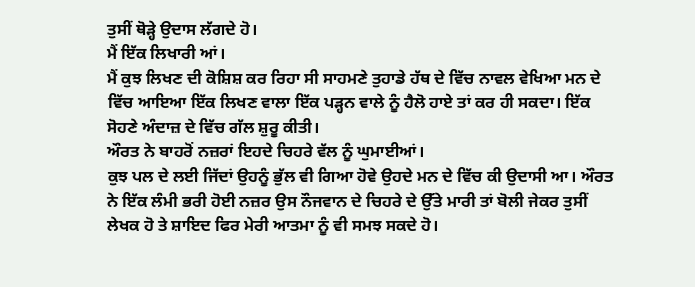ਤੁਸੀਂ ਥੋੜ੍ਹੇ ਉਦਾਸ ਲੱਗਦੇ ਹੋ।
ਮੈਂ ਇੱਕ ਲਿਖਾਰੀ ਆਂ।
ਮੈਂ ਕੁਝ ਲਿਖਣ ਦੀ ਕੋਸ਼ਿਸ਼ ਕਰ ਰਿਹਾ ਸੀ ਸਾਹਮਣੇ ਤੁਹਾਡੇ ਹੱਥ ਦੇ ਵਿੱਚ ਨਾਵਲ ਵੇਖਿਆ ਮਨ ਦੇ ਵਿੱਚ ਆਇਆ ਇੱਕ ਲਿਖਣ ਵਾਲਾ ਇੱਕ ਪੜ੍ਹਨ ਵਾਲੇ ਨੂੰ ਹੈਲੋ ਹਾਏ ਤਾਂ ਕਰ ਹੀ ਸਕਦਾ। ਇੱਕ ਸੋਹਣੇ ਅੰਦਾਜ਼ ਦੇ ਵਿੱਚ ਗੱਲ ਸ਼ੁਰੂ ਕੀਤੀ।
ਔਰਤ ਨੇ ਬਾਹਰੋਂ ਨਜ਼ਰਾਂ ਇਹਦੇ ਚਿਹਰੇ ਵੱਲ ਨੂੰ ਘੁਮਾਈਆਂ।
ਕੁਝ ਪਲ ਦੇ ਲਈ ਜਿੱਦਾਂ ਉਹਨੂੰ ਭੁੱਲ ਵੀ ਗਿਆ ਹੋਵੇ ਉਹਦੇ ਮਨ ਦੇ ਵਿੱਚ ਕੀ ਉਦਾਸੀ ਆ। ਔਰਤ ਨੇ ਇੱਕ ਲੰਮੀ ਭਰੀ ਹੋਈ ਨਜ਼ਰ ਉਸ ਨੌਜਵਾਨ ਦੇ ਚਿਹਰੇ ਦੇ ਉੱਤੇ ਮਾਰੀ ਤਾਂ ਬੋਲੀ ਜੇਕਰ ਤੁਸੀਂ ਲੇਖਕ ਹੋ ਤੇ ਸ਼ਾਇਦ ਫਿਰ ਮੇਰੀ ਆਤਮਾ ਨੂੰ ਵੀ ਸਮਝ ਸਕਦੇ ਹੋ।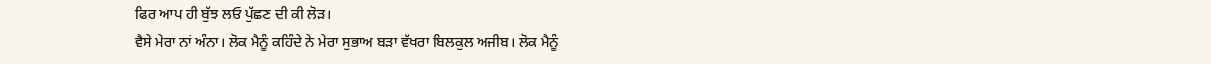ਫਿਰ ਆਪ ਹੀ ਬੁੱਝ ਲਓ ਪੁੱਛਣ ਦੀ ਕੀ ਲੋੜ।
ਵੈਸੇ ਮੇਰਾ ਨਾਂ ਅੰਨਾ। ਲੋਕ ਮੈਨੂੰ ਕਹਿੰਦੇ ਨੇ ਮੇਰਾ ਸੁਭਾਅ ਬੜਾ ਵੱਖਰਾ ਬਿਲਕੁਲ ਅਜੀਬ। ਲੋਕ ਮੈਨੂੰ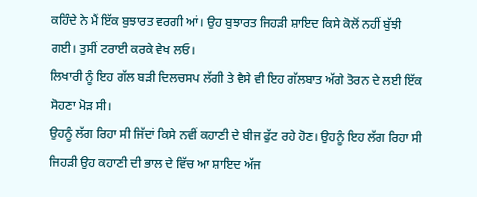ਕਹਿੰਦੇ ਨੇ ਮੈਂ ਇੱਕ ਬੁਝਾਰਤ ਵਰਗੀ ਆਂ। ਉਹ ਬੁਝਾਰਤ ਜਿਹੜੀ ਸ਼ਾਇਦ ਕਿਸੇ ਕੋਲੋਂ ਨਹੀਂ ਬੁੱਝੀ ਗਈ। ਤੁਸੀਂ ਟਰਾਈ ਕਰਕੇ ਵੇਖ ਲਓ।
ਲਿਖਾਰੀ ਨੂੰ ਇਹ ਗੱਲ ਬੜੀ ਦਿਲਚਸਪ ਲੱਗੀ ਤੇ ਵੈਸੇ ਵੀ ਇਹ ਗੱਲਬਾਤ ਅੱਗੇ ਤੋਰਨ ਦੇ ਲਈ ਇੱਕ ਸੋਹਣਾ ਮੋੜ ਸੀ।
ਉਹਨੂੰ ਲੱਗ ਰਿਹਾ ਸੀ ਜਿੱਦਾਂ ਕਿਸੇ ਨਵੀਂ ਕਹਾਣੀ ਦੇ ਬੀਜ ਫੁੱਟ ਰਹੇ ਹੋਣ। ਉਹਨੂੰ ਇਹ ਲੱਗ ਰਿਹਾ ਸੀ ਜਿਹੜੀ ਉਹ ਕਹਾਣੀ ਦੀ ਭਾਲ ਦੇ ਵਿੱਚ ਆ ਸ਼ਾਇਦ ਅੱਜ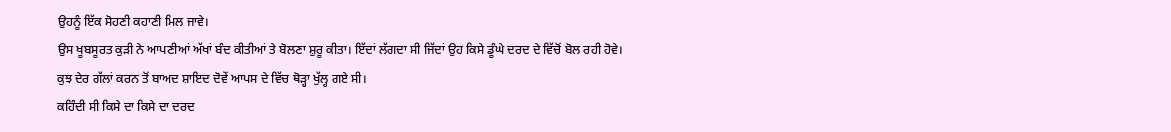ਉਹਨੂੰ ਇੱਕ ਸੋਹਣੀ ਕਹਾਣੀ ਮਿਲ ਜਾਵੇ।
ਉਸ ਖੂਬਸੂਰਤ ਕੁੜੀ ਨੇ ਆਪਣੀਆਂ ਅੱਖਾਂ ਬੰਦ ਕੀਤੀਆਂ ਤੇ ਬੋਲਣਾ ਸ਼ੁਰੂ ਕੀਤਾ। ਇੱਦਾਂ ਲੱਗਦਾ ਸੀ ਜਿੱਦਾਂ ਉਹ ਕਿਸੇ ਡੂੰਘੇ ਦਰਦ ਦੇ ਵਿੱਚੋਂ ਬੋਲ ਰਹੀ ਹੋਵੇ।
ਕੁਝ ਦੇਰ ਗੱਲਾਂ ਕਰਨ ਤੋਂ ਬਾਅਦ ਸ਼ਾਇਦ ਦੋਵੇਂ ਆਪਸ ਦੇ ਵਿੱਚ ਥੋੜ੍ਹਾ ਖੁੱਲ੍ਹ ਗਏ ਸੀ।
ਕਹਿੰਦੀ ਸੀ ਕਿਸੇ ਦਾ ਕਿਸੇ ਦਾ ਦਰਦ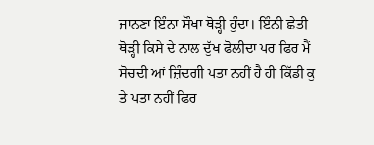ਜਾਨਣਾ ਇੰਨਾ ਸੌਖਾ ਥੋੜ੍ਹੀ ਹੁੰਦਾ। ਇੰਨੀ ਛੇਤੀ ਥੋੜ੍ਹੀ ਕਿਸੇ ਦੇ ਨਾਲ ਦੁੱਖ ਫੋਲੀਦਾ ਪਰ ਫਿਰ ਮੈਂ ਸੋਚਦੀ ਆਂ ਜ਼ਿੰਦਗੀ ਪਤਾ ਨਹੀਂ ਹੈ ਹੀ ਕਿੱਡੀ ਕੁ ਤੇ ਪਤਾ ਨਹੀਂ ਫਿਰ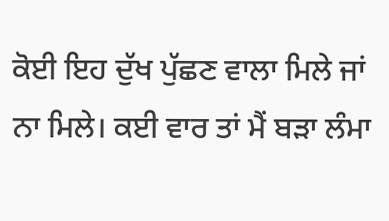ਕੋਈ ਇਹ ਦੁੱਖ ਪੁੱਛਣ ਵਾਲਾ ਮਿਲੇ ਜਾਂ ਨਾ ਮਿਲੇ। ਕਈ ਵਾਰ ਤਾਂ ਮੈਂ ਬੜਾ ਲੰਮਾ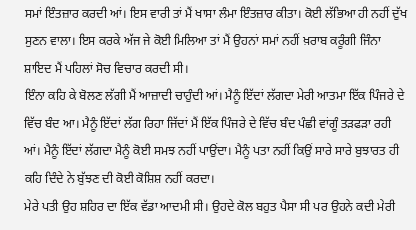ਸਮਾਂ ਇੰਤਜ਼ਾਰ ਕਰਦੀ ਆਂ। ਇਸ ਵਾਰੀ ਤਾਂ ਮੈਂ ਖਾਸਾ ਲੰਮਾ ਇੰਤਜ਼ਾਰ ਕੀਤਾ। ਕੋਈ ਲੱਭਿਆ ਹੀ ਨਹੀਂ ਦੁੱਖ ਸੁਣਨ ਵਾਲਾ। ਇਸ ਕਰਕੇ ਅੱਜ ਜੇ ਕੋਈ ਮਿਲਿਆ ਤਾਂ ਮੈਂ ਉਹਨਾਂ ਸਮਾਂ ਨਹੀਂ ਖ਼ਰਾਬ ਕਰੂੰਗੀ ਜਿੰਨਾ ਸ਼ਾਇਦ ਮੈਂ ਪਹਿਲਾਂ ਸੋਚ ਵਿਚਾਰ ਕਰਦੀ ਸੀ।
ਇੰਨਾ ਕਹਿ ਕੇ ਬੋਲਣ ਲੱਗੀ ਮੈਂ ਆਜ਼ਾਦੀ ਚਾਹੁੰਦੀ ਆਂ। ਮੈਨੂੰ ਇੱਦਾਂ ਲੱਗਦਾ ਮੇਰੀ ਆਤਮਾ ਇੱਕ ਪਿੰਜਰੇ ਦੇ ਵਿੱਚ ਬੰਦ ਆ। ਮੈਨੂੰ ਇੱਦਾਂ ਲੱਗ ਰਿਹਾ ਜਿੱਦਾਂ ਮੈਂ ਇੱਕ ਪਿੰਜਰੇ ਦੇ ਵਿੱਚ ਬੰਦ ਪੰਛੀ ਵਾਂਗੂੰ ਤੜਫੜਾ ਰਹੀ ਆਂ। ਮੈਨੂੰ ਇੱਦਾਂ ਲੱਗਦਾ ਮੈਨੂੰ ਕੋਈ ਸਮਝ ਨਹੀਂ ਪਾਉਂਦਾ। ਮੈਨੂੰ ਪਤਾ ਨਹੀਂ ਕਿਉਂ ਸਾਰੇ ਸਾਰੇ ਬੁਝਾਰਤ ਹੀ ਕਹਿ ਦਿੰਦੇ ਨੇ ਬੁੱਝਣ ਦੀ ਕੋਈ ਕੋਸ਼ਿਸ਼ ਨਹੀਂ ਕਰਦਾ।
ਮੇਰੇ ਪਤੀ ਉਹ ਸ਼ਹਿਰ ਦਾ ਇੱਕ ਵੱਡਾ ਆਦਮੀ ਸੀ। ਉਹਦੇ ਕੋਲ ਬਹੁਤ ਪੈਸਾ ਸੀ ਪਰ ਉਹਨੇ ਕਦੀ ਮੇਰੀ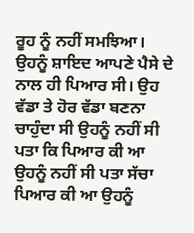ਰੂਹ ਨੂੰ ਨਹੀਂ ਸਮਝਿਆ। ਉਹਨੂੰ ਸ਼ਾਇਦ ਆਪਣੇ ਪੈਸੇ ਦੇ ਨਾਲ ਹੀ ਪਿਆਰ ਸੀ। ਉਹ ਵੱਡਾ ਤੇ ਹੋਰ ਵੱਡਾ ਬਣਨਾ ਚਾਹੁੰਦਾ ਸੀ ਉਹਨੂੰ ਨਹੀਂ ਸੀ ਪਤਾ ਕਿ ਪਿਆਰ ਕੀ ਆ ਉਹਨੂੰ ਨਹੀਂ ਸੀ ਪਤਾ ਸੱਚਾ ਪਿਆਰ ਕੀ ਆ ਉਹਨੂੰ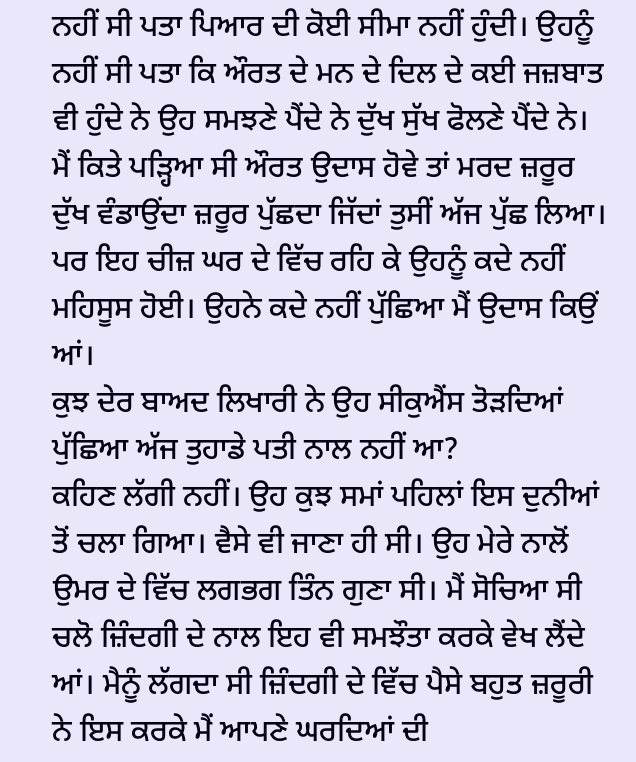ਨਹੀਂ ਸੀ ਪਤਾ ਪਿਆਰ ਦੀ ਕੋਈ ਸੀਮਾ ਨਹੀਂ ਹੁੰਦੀ। ਉਹਨੂੰ ਨਹੀਂ ਸੀ ਪਤਾ ਕਿ ਔਰਤ ਦੇ ਮਨ ਦੇ ਦਿਲ ਦੇ ਕਈ ਜਜ਼ਬਾਤ ਵੀ ਹੁੰਦੇ ਨੇ ਉਹ ਸਮਝਣੇ ਪੈਂਦੇ ਨੇ ਦੁੱਖ ਸੁੱਖ ਫੋਲਣੇ ਪੈਂਦੇ ਨੇ।
ਮੈਂ ਕਿਤੇ ਪੜ੍ਹਿਆ ਸੀ ਔਰਤ ਉਦਾਸ ਹੋਵੇ ਤਾਂ ਮਰਦ ਜ਼ਰੂਰ ਦੁੱਖ ਵੰਡਾਉਂਦਾ ਜ਼ਰੂਰ ਪੁੱਛਦਾ ਜਿੱਦਾਂ ਤੁਸੀਂ ਅੱਜ ਪੁੱਛ ਲਿਆ। ਪਰ ਇਹ ਚੀਜ਼ ਘਰ ਦੇ ਵਿੱਚ ਰਹਿ ਕੇ ਉਹਨੂੰ ਕਦੇ ਨਹੀਂ ਮਹਿਸੂਸ ਹੋਈ। ਉਹਨੇ ਕਦੇ ਨਹੀਂ ਪੁੱਛਿਆ ਮੈਂ ਉਦਾਸ ਕਿਉਂ ਆਂ।
ਕੁਝ ਦੇਰ ਬਾਅਦ ਲਿਖਾਰੀ ਨੇ ਉਹ ਸੀਕੁਐਂਸ ਤੋੜਦਿਆਂ ਪੁੱਛਿਆ ਅੱਜ ਤੁਹਾਡੇ ਪਤੀ ਨਾਲ ਨਹੀਂ ਆ?
ਕਹਿਣ ਲੱਗੀ ਨਹੀਂ। ਉਹ ਕੁਝ ਸਮਾਂ ਪਹਿਲਾਂ ਇਸ ਦੁਨੀਆਂ ਤੋਂ ਚਲਾ ਗਿਆ। ਵੈਸੇ ਵੀ ਜਾਣਾ ਹੀ ਸੀ। ਉਹ ਮੇਰੇ ਨਾਲੋਂ ਉਮਰ ਦੇ ਵਿੱਚ ਲਗਭਗ ਤਿੰਨ ਗੁਣਾ ਸੀ। ਮੈਂ ਸੋਚਿਆ ਸੀ ਚਲੋ ਜ਼ਿੰਦਗੀ ਦੇ ਨਾਲ ਇਹ ਵੀ ਸਮਝੌਤਾ ਕਰਕੇ ਵੇਖ ਲੈਂਦੇ ਆਂ। ਮੈਨੂੰ ਲੱਗਦਾ ਸੀ ਜ਼ਿੰਦਗੀ ਦੇ ਵਿੱਚ ਪੈਸੇ ਬਹੁਤ ਜ਼ਰੂਰੀ ਨੇ ਇਸ ਕਰਕੇ ਮੈਂ ਆਪਣੇ ਘਰਦਿਆਂ ਦੀ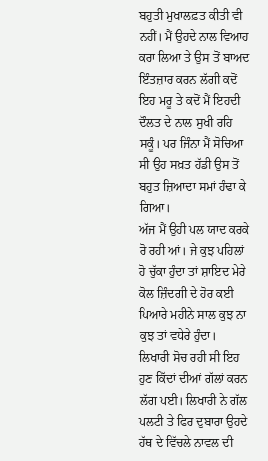ਬਹੁਤੀ ਮੁਖਾਲਫ਼ਤ ਕੀਤੀ ਵੀ ਨਹੀਂ। ਮੈਂ ਉਹਦੇ ਨਾਲ ਵਿਆਹ ਕਰਾ ਲਿਆ ਤੇ ਉਸ ਤੋਂ ਬਾਅਦ ਇੰਤਜ਼ਾਰ ਕਰਨ ਲੱਗੀ ਕਦੋਂ ਇਹ ਮਰੂ ਤੇ ਕਦੋਂ ਮੈਂ ਇਹਦੀ ਦੌਲਤ ਦੇ ਨਾਲ ਸੁਖੀ ਰਹਿ ਸਕੂੰ। ਪਰ ਜਿੰਨਾ ਮੈਂ ਸੋਚਿਆ ਸੀ ਉਹ ਸਖ਼ਤ ਹੱਡੀ ਉਸ ਤੋਂ ਬਹੁਤ ਜ਼ਿਆਦਾ ਸਮਾਂ ਹੰਢਾ ਕੇ ਗਿਆ।
ਅੱਜ ਮੈਂ ਉਹੀ ਪਲ ਯਾਦ ਕਰਕੇ ਰੋ ਰਹੀ ਆਂ। ਜੇ ਕੁਝ ਪਹਿਲਾਂ ਹੋ ਚੁੱਕਾ ਹੁੰਦਾ ਤਾਂ ਸ਼ਾਇਦ ਮੇਰੇ ਕੋਲ ਜ਼ਿੰਦਗੀ ਦੇ ਹੋਰ ਕਈ ਪਿਆਰੇ ਮਹੀਨੇ ਸਾਲ ਕੁਝ ਨਾ ਕੁਝ ਤਾਂ ਵਧੇਰੇ ਹੁੰਦਾ।
ਲਿਖਾਰੀ ਸੋਚ ਰਹੀ ਸੀ ਇਹ ਹੁਣ ਕਿੱਦਾਂ ਦੀਆਂ ਗੱਲਾਂ ਕਰਨ ਲੱਗ ਪਈ। ਲਿਖਾਰੀ ਨੇ ਗੱਲ ਪਲਟੀ ਤੇ ਫਿਰ ਦੁਬਾਰਾ ਉਹਦੇ ਹੱਥ ਦੇ ਵਿੱਚਲੇ ਨਾਵਲ ਦੀ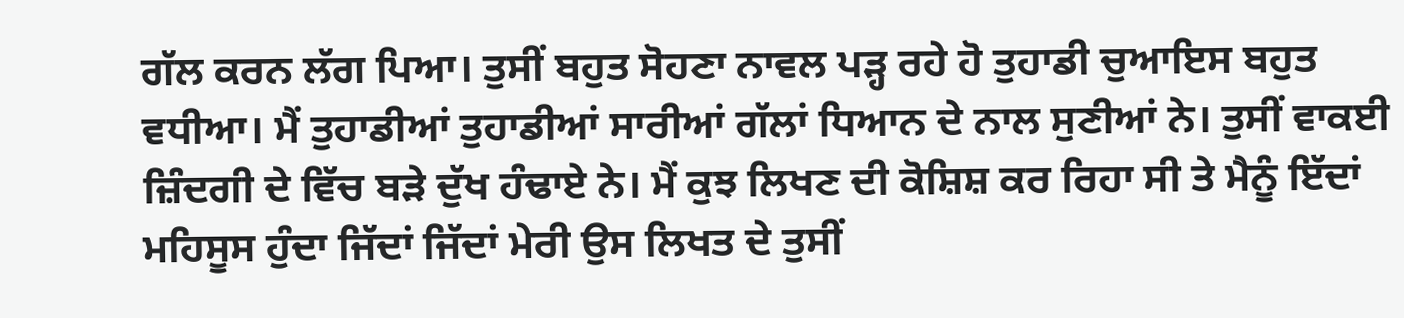ਗੱਲ ਕਰਨ ਲੱਗ ਪਿਆ। ਤੁਸੀਂ ਬਹੁਤ ਸੋਹਣਾ ਨਾਵਲ ਪੜ੍ਹ ਰਹੇ ਹੋ ਤੁਹਾਡੀ ਚੁਆਇਸ ਬਹੁਤ ਵਧੀਆ। ਮੈਂ ਤੁਹਾਡੀਆਂ ਤੁਹਾਡੀਆਂ ਸਾਰੀਆਂ ਗੱਲਾਂ ਧਿਆਨ ਦੇ ਨਾਲ ਸੁਣੀਆਂ ਨੇ। ਤੁਸੀਂ ਵਾਕਈ ਜ਼ਿੰਦਗੀ ਦੇ ਵਿੱਚ ਬੜੇ ਦੁੱਖ ਹੰਢਾਏ ਨੇ। ਮੈਂ ਕੁਝ ਲਿਖਣ ਦੀ ਕੋਸ਼ਿਸ਼ ਕਰ ਰਿਹਾ ਸੀ ਤੇ ਮੈਨੂੰ ਇੱਦਾਂ ਮਹਿਸੂਸ ਹੁੰਦਾ ਜਿੱਦਾਂ ਜਿੱਦਾਂ ਮੇਰੀ ਉਸ ਲਿਖਤ ਦੇ ਤੁਸੀਂ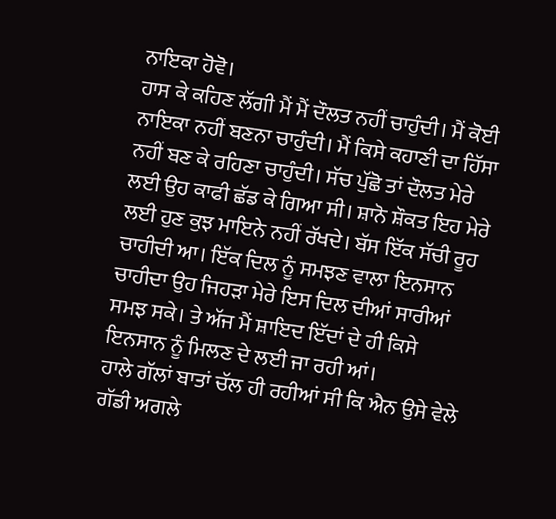ਨਾਇਕਾ ਹੋਵੋ।
ਹਾਸ ਕੇ ਕਹਿਣ ਲੱਗੀ ਮੈਂ ਮੈਂ ਦੌਲਤ ਨਹੀਂ ਚਾਹੁੰਦੀ। ਮੈਂ ਕੋਈ ਨਾਇਕਾ ਨਹੀਂ ਬਣਨਾ ਚਾਹੁੰਦੀ। ਮੈਂ ਕਿਸੇ ਕਹਾਣੀ ਦਾ ਹਿੱਸਾ ਨਹੀਂ ਬਣ ਕੇ ਰਹਿਣਾ ਚਾਹੁੰਦੀ। ਸੱਚ ਪੁੱਛੋ ਤਾਂ ਦੌਲਤ ਮੇਰੇ ਲਈ ਉਹ ਕਾਫੀ ਛੱਡ ਕੇ ਗਿਆ ਸੀ। ਸ਼ਾਨੋ ਸ਼ੌਕਤ ਇਹ ਮੇਰੇ ਲਈ ਹੁਣ ਕੁਝ ਮਾਇਨੇ ਨਹੀਂ ਰੱਖਦੇ। ਬੱਸ ਇੱਕ ਸੱਚੀ ਰੂਹ ਚਾਹੀਦੀ ਆ। ਇੱਕ ਦਿਲ ਨੂੰ ਸਮਝਣ ਵਾਲਾ ਇਨਸਾਨ ਚਾਹੀਦਾ ਉਹ ਜਿਹੜਾ ਮੇਰੇ ਇਸ ਦਿਲ ਦੀਆਂ ਸਾਰੀਆਂ ਸਮਝ ਸਕੇ। ਤੇ ਅੱਜ ਮੈਂ ਸ਼ਾਇਦ ਇੱਦਾਂ ਦੇ ਹੀ ਕਿਸੇ ਇਨਸਾਨ ਨੂੰ ਮਿਲਣ ਦੇ ਲਈ ਜਾ ਰਹੀ ਆਂ।
ਹਾਲੇ ਗੱਲਾਂ ਬਾਤਾਂ ਚੱਲ ਹੀ ਰਹੀਆਂ ਸੀ ਕਿ ਐਨ ਉਸੇ ਵੇਲੇ ਗੱਡੀ ਅਗਲੇ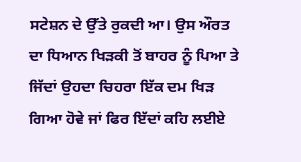ਸਟੇਸ਼ਨ ਦੇ ਉੱਤੇ ਰੁਕਦੀ ਆ। ਉਸ ਔਰਤ ਦਾ ਧਿਆਨ ਖਿੜਕੀ ਤੋਂ ਬਾਹਰ ਨੂੰ ਪਿਆ ਤੇ ਜਿੱਦਾਂ ਉਹਦਾ ਚਿਹਰਾ ਇੱਕ ਦਮ ਖਿੜ ਗਿਆ ਹੋਵੇ ਜਾਂ ਫਿਰ ਇੱਦਾਂ ਕਹਿ ਲਈਏ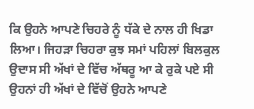ਕਿ ਉਹਨੇ ਆਪਣੇ ਚਿਹਰੇ ਨੂੰ ਧੱਕੇ ਦੇ ਨਾਲ ਹੀ ਖਿਡਾ ਲਿਆ। ਜਿਹੜਾ ਚਿਹਰਾ ਕੁਝ ਸਮਾਂ ਪਹਿਲਾਂ ਬਿਲਕੁਲ ਉਦਾਸ ਸੀ ਅੱਖਾਂ ਦੇ ਵਿੱਚ ਅੱਥਰੂ ਆ ਕੇ ਰੁਕੇ ਪਏ ਸੀ ਉਹਨਾਂ ਹੀ ਅੱਖਾਂ ਦੇ ਵਿੱਚੋਂ ਉਹਨੇ ਆਪਣੇ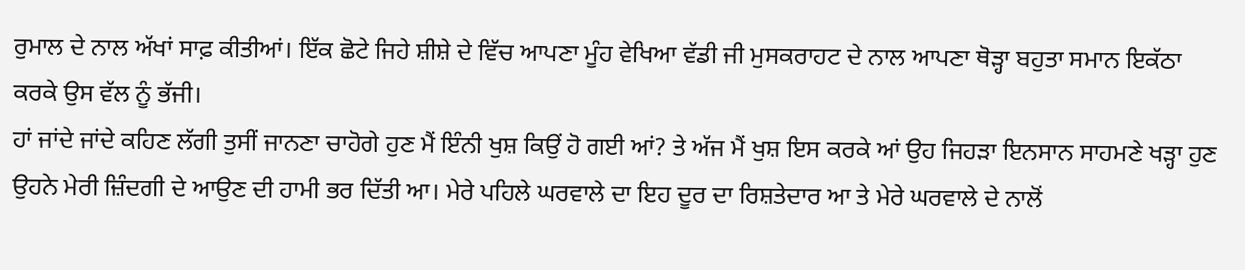ਰੁਮਾਲ ਦੇ ਨਾਲ ਅੱਖਾਂ ਸਾਫ਼ ਕੀਤੀਆਂ। ਇੱਕ ਛੋਟੇ ਜਿਹੇ ਸ਼ੀਸ਼ੇ ਦੇ ਵਿੱਚ ਆਪਣਾ ਮੂੰਹ ਵੇਖਿਆ ਵੱਡੀ ਜੀ ਮੁਸਕਰਾਹਟ ਦੇ ਨਾਲ ਆਪਣਾ ਥੋੜ੍ਹਾ ਬਹੁਤਾ ਸਮਾਨ ਇਕੱਠਾ ਕਰਕੇ ਉਸ ਵੱਲ ਨੂੰ ਭੱਜੀ।
ਹਾਂ ਜਾਂਦੇ ਜਾਂਦੇ ਕਹਿਣ ਲੱਗੀ ਤੁਸੀਂ ਜਾਨਣਾ ਚਾਹੋਗੇ ਹੁਣ ਮੈਂ ਇੰਨੀ ਖੁਸ਼ ਕਿਉਂ ਹੋ ਗਈ ਆਂ? ਤੇ ਅੱਜ ਮੈਂ ਖੁਸ਼ ਇਸ ਕਰਕੇ ਆਂ ਉਹ ਜਿਹੜਾ ਇਨਸਾਨ ਸਾਹਮਣੇ ਖੜ੍ਹਾ ਹੁਣ ਉਹਨੇ ਮੇਰੀ ਜ਼ਿੰਦਗੀ ਦੇ ਆਉਣ ਦੀ ਹਾਮੀ ਭਰ ਦਿੱਤੀ ਆ। ਮੇਰੇ ਪਹਿਲੇ ਘਰਵਾਲੇ ਦਾ ਇਹ ਦੂਰ ਦਾ ਰਿਸ਼ਤੇਦਾਰ ਆ ਤੇ ਮੇਰੇ ਘਰਵਾਲੇ ਦੇ ਨਾਲੋਂ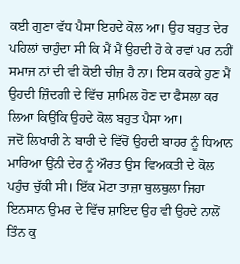ਕਈ ਗੁਣਾ ਵੱਧ ਪੈਸਾ ਇਹਦੇ ਕੋਲ ਆ। ਉਹ ਬਹੁਤ ਦੇਰ ਪਹਿਲਾਂ ਚਾਹੁੰਦਾ ਸੀ ਕਿ ਮੈਂ ਮੈਂ ਉਹਦੀ ਹੋ ਕੇ ਰਵਾਂ ਪਰ ਨਹੀਂ ਸਮਾਜ ਨਾਂ ਦੀ ਵੀ ਕੋਈ ਚੀਜ਼ ਹੈ ਨਾ। ਇਸ ਕਰਕੇ ਹੁਣ ਮੈਂ ਉਹਦੀ ਜ਼ਿੰਦਗੀ ਦੇ ਵਿੱਚ ਸ਼ਾਮਿਲ ਹੋਣ ਦਾ ਫੈਸਲਾ ਕਰ ਲਿਆ ਕਿਉਂਕਿ ਉਹਦੇ ਕੋਲ ਬਹੁਤ ਪੈਸਾ ਆ।
ਜਦੋਂ ਲਿਖਾਰੀ ਨੇ ਬਾਰੀ ਦੇ ਵਿੱਚੋਂ ਉਹਦੀ ਬਾਹਰ ਨੂੰ ਧਿਆਨ ਮਾਰਿਆ ਉਂਨੀ ਦੇਰ ਨੂੰ ਔਰਤ ਉਸ ਵਿਅਕਤੀ ਦੇ ਕੋਲ ਪਹੁੰਚ ਚੁੱਕੀ ਸੀ। ਇੱਕ ਮੋਟਾ ਤਾਜ਼ਾ ਥੁਲਥੁਲਾ ਜਿਹਾ ਇਨਸਾਨ ਉਮਰ ਦੇ ਵਿੱਚ ਸ਼ਾਇਦ ਉਹ ਵੀ ਉਹਦੇ ਨਾਲੋਂ ਤਿੰਨ ਕੁ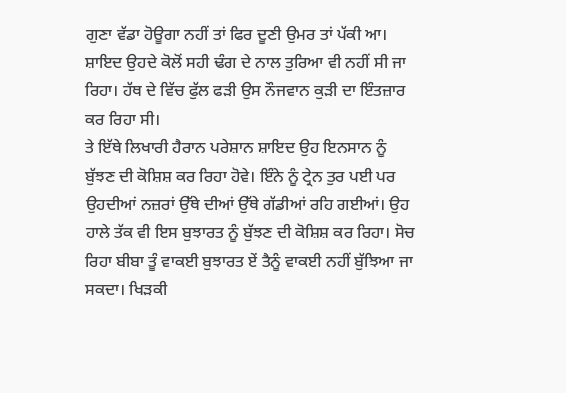ਗੁਣਾ ਵੱਡਾ ਹੋਊਗਾ ਨਹੀਂ ਤਾਂ ਫਿਰ ਦੂਣੀ ਉਮਰ ਤਾਂ ਪੱਕੀ ਆ। ਸ਼ਾਇਦ ਉਹਦੇ ਕੋਲੋਂ ਸਹੀ ਢੰਗ ਦੇ ਨਾਲ ਤੁਰਿਆ ਵੀ ਨਹੀਂ ਸੀ ਜਾ ਰਿਹਾ। ਹੱਥ ਦੇ ਵਿੱਚ ਫੁੱਲ ਫੜੀ ਉਸ ਨੌਜਵਾਨ ਕੁੜੀ ਦਾ ਇੰਤਜ਼ਾਰ ਕਰ ਰਿਹਾ ਸੀ।
ਤੇ ਇੱਥੇ ਲਿਖਾਰੀ ਹੈਰਾਨ ਪਰੇਸ਼ਾਨ ਸ਼ਾਇਦ ਉਹ ਇਨਸਾਨ ਨੂੰ ਬੁੱਝਣ ਦੀ ਕੋਸ਼ਿਸ਼ ਕਰ ਰਿਹਾ ਹੋਵੇ। ਇੰਨੇ ਨੂੰ ਟ੍ਰੇਨ ਤੁਰ ਪਈ ਪਰ ਉਹਦੀਆਂ ਨਜ਼ਰਾਂ ਉੱਥੇ ਦੀਆਂ ਉੱਥੇ ਗੱਡੀਆਂ ਰਹਿ ਗਈਆਂ। ਉਹ ਹਾਲੇ ਤੱਕ ਵੀ ਇਸ ਬੁਝਾਰਤ ਨੂੰ ਬੁੱਝਣ ਦੀ ਕੋਸ਼ਿਸ਼ ਕਰ ਰਿਹਾ। ਸੋਚ ਰਿਹਾ ਬੀਬਾ ਤੂੰ ਵਾਕਈ ਬੁਝਾਰਤ ਏਂ ਤੈਨੂੰ ਵਾਕਈ ਨਹੀਂ ਬੁੱਝਿਆ ਜਾ ਸਕਦਾ। ਖਿੜਕੀ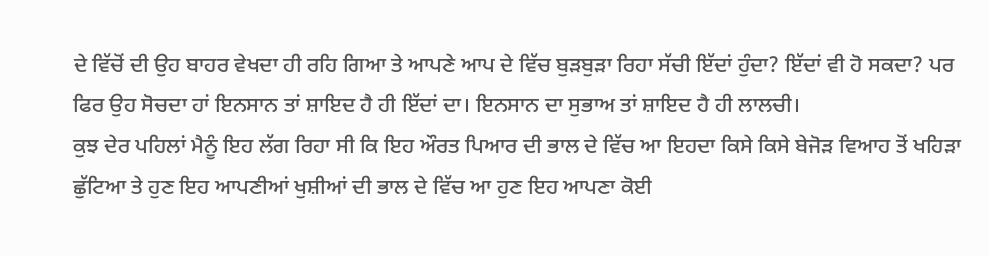ਦੇ ਵਿੱਚੋਂ ਦੀ ਉਹ ਬਾਹਰ ਵੇਖਦਾ ਹੀ ਰਹਿ ਗਿਆ ਤੇ ਆਪਣੇ ਆਪ ਦੇ ਵਿੱਚ ਬੁੜਬੁੜਾ ਰਿਹਾ ਸੱਚੀ ਇੱਦਾਂ ਹੁੰਦਾ? ਇੱਦਾਂ ਵੀ ਹੋ ਸਕਦਾ? ਪਰ ਫਿਰ ਉਹ ਸੋਚਦਾ ਹਾਂ ਇਨਸਾਨ ਤਾਂ ਸ਼ਾਇਦ ਹੈ ਹੀ ਇੱਦਾਂ ਦਾ। ਇਨਸਾਨ ਦਾ ਸੁਭਾਅ ਤਾਂ ਸ਼ਾਇਦ ਹੈ ਹੀ ਲਾਲਚੀ।
ਕੁਝ ਦੇਰ ਪਹਿਲਾਂ ਮੈਨੂੰ ਇਹ ਲੱਗ ਰਿਹਾ ਸੀ ਕਿ ਇਹ ਔਰਤ ਪਿਆਰ ਦੀ ਭਾਲ ਦੇ ਵਿੱਚ ਆ ਇਹਦਾ ਕਿਸੇ ਕਿਸੇ ਬੇਜੋੜ ਵਿਆਹ ਤੋਂ ਖਹਿੜਾ ਛੁੱਟਿਆ ਤੇ ਹੁਣ ਇਹ ਆਪਣੀਆਂ ਖੁਸ਼ੀਆਂ ਦੀ ਭਾਲ ਦੇ ਵਿੱਚ ਆ ਹੁਣ ਇਹ ਆਪਣਾ ਕੋਈ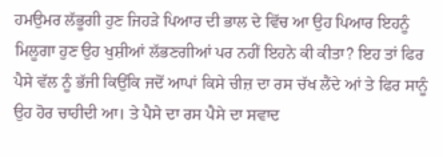ਹਮਉਮਰ ਲੱਭੂਗੀ ਹੁਣ ਜਿਹੜੇ ਪਿਆਰ ਦੀ ਭਾਲ ਦੇ ਵਿੱਚ ਆ ਉਹ ਪਿਆਰ ਇਹਨੂੰ ਮਿਲੂਗਾ ਹੁਣ ਉਹ ਖੁਸ਼ੀਆਂ ਲੱਭਣਗੀਆਂ ਪਰ ਨਹੀਂ ਇਹਨੇ ਕੀ ਕੀਤਾ? ਇਹ ਤਾਂ ਫਿਰ ਪੈਸੇ ਵੱਲ ਨੂੰ ਭੱਜੀ ਕਿਉਂਕਿ ਜਦੋਂ ਆਪਾਂ ਕਿਸੇ ਚੀਜ਼ ਦਾ ਰਸ ਚੱਖ ਲੈਂਦੇ ਆਂ ਤੇ ਫਿਰ ਸਾਨੂੰ ਉਹ ਹੋਰ ਚਾਹੀਦੀ ਆ। ਤੇ ਪੈਸੇ ਦਾ ਰਸ ਪੈਸੇ ਦਾ ਸਵਾਦ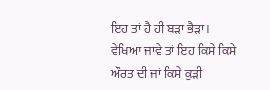ਇਹ ਤਾਂ ਹੈ ਹੀ ਬੜਾ ਭੈੜਾ।
ਵੇਖਿਆ ਜਾਵੇ ਤਾਂ ਇਹ ਕਿਸੇ ਕਿਸੇ ਔਰਤ ਦੀ ਜਾਂ ਕਿਸੇ ਕੁੜੀ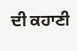ਦੀ ਕਹਾਣੀ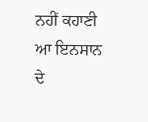ਨਹੀਂ ਕਹਾਣੀ ਆ ਇਨਸਾਨ ਦੇ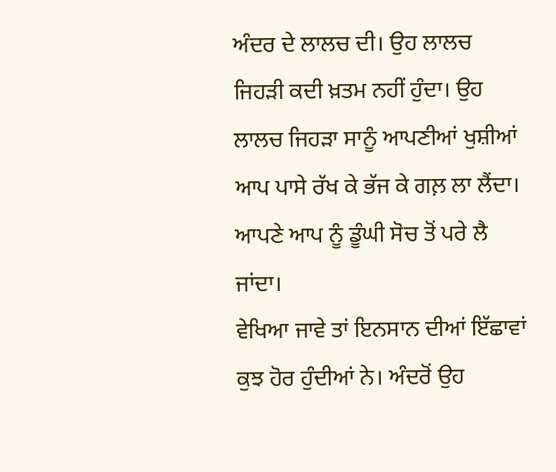ਅੰਦਰ ਦੇ ਲਾਲਚ ਦੀ। ਉਹ ਲਾਲਚ ਜਿਹੜੀ ਕਦੀ ਖ਼ਤਮ ਨਹੀਂ ਹੁੰਦਾ। ਉਹ ਲਾਲਚ ਜਿਹੜਾ ਸਾਨੂੰ ਆਪਣੀਆਂ ਖੁਸ਼ੀਆਂ ਆਪ ਪਾਸੇ ਰੱਖ ਕੇ ਭੱਜ ਕੇ ਗਲ਼ ਲਾ ਲੈਂਦਾ। ਆਪਣੇ ਆਪ ਨੂੰ ਡੂੰਘੀ ਸੋਚ ਤੋਂ ਪਰੇ ਲੈ ਜਾਂਦਾ।
ਵੇਖਿਆ ਜਾਵੇ ਤਾਂ ਇਨਸਾਨ ਦੀਆਂ ਇੱਛਾਵਾਂ ਕੁਝ ਹੋਰ ਹੁੰਦੀਆਂ ਨੇ। ਅੰਦਰੋਂ ਉਹ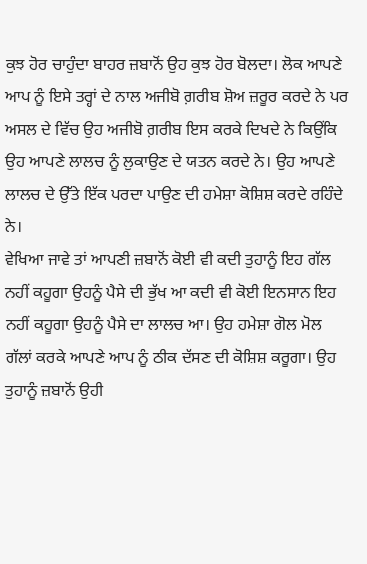ਕੁਝ ਹੋਰ ਚਾਹੁੰਦਾ ਬਾਹਰ ਜ਼ਬਾਨੋਂ ਉਹ ਕੁਝ ਹੋਰ ਬੋਲਦਾ। ਲੋਕ ਆਪਣੇ ਆਪ ਨੂੰ ਇਸੇ ਤਰ੍ਹਾਂ ਦੇ ਨਾਲ ਅਜੀਬੋ ਗ਼ਰੀਬ ਸ਼ੋਅ ਜ਼ਰੂਰ ਕਰਦੇ ਨੇ ਪਰ ਅਸਲ ਦੇ ਵਿੱਚ ਉਹ ਅਜੀਬੋ ਗ਼ਰੀਬ ਇਸ ਕਰਕੇ ਦਿਖਦੇ ਨੇ ਕਿਉਂਕਿ ਉਹ ਆਪਣੇ ਲਾਲਚ ਨੂੰ ਲੁਕਾਉਣ ਦੇ ਯਤਨ ਕਰਦੇ ਨੇ। ਉਹ ਆਪਣੇ ਲਾਲਚ ਦੇ ਉੱਤੇ ਇੱਕ ਪਰਦਾ ਪਾਉਣ ਦੀ ਹਮੇਸ਼ਾ ਕੋਸ਼ਿਸ਼ ਕਰਦੇ ਰਹਿੰਦੇ ਨੇ।
ਵੇਖਿਆ ਜਾਵੇ ਤਾਂ ਆਪਣੀ ਜ਼ਬਾਨੋਂ ਕੋਈ ਵੀ ਕਦੀ ਤੁਹਾਨੂੰ ਇਹ ਗੱਲ ਨਹੀਂ ਕਹੂਗਾ ਉਹਨੂੰ ਪੈਸੇ ਦੀ ਭੁੱਖ ਆ ਕਦੀ ਵੀ ਕੋਈ ਇਨਸਾਨ ਇਹ ਨਹੀਂ ਕਹੂਗਾ ਉਹਨੂੰ ਪੈਸੇ ਦਾ ਲਾਲਚ ਆ। ਉਹ ਹਮੇਸ਼ਾ ਗੋਲ ਮੋਲ ਗੱਲਾਂ ਕਰਕੇ ਆਪਣੇ ਆਪ ਨੂੰ ਠੀਕ ਦੱਸਣ ਦੀ ਕੋਸ਼ਿਸ਼ ਕਰੂਗਾ। ਉਹ ਤੁਹਾਨੂੰ ਜ਼ਬਾਨੋਂ ਉਹੀ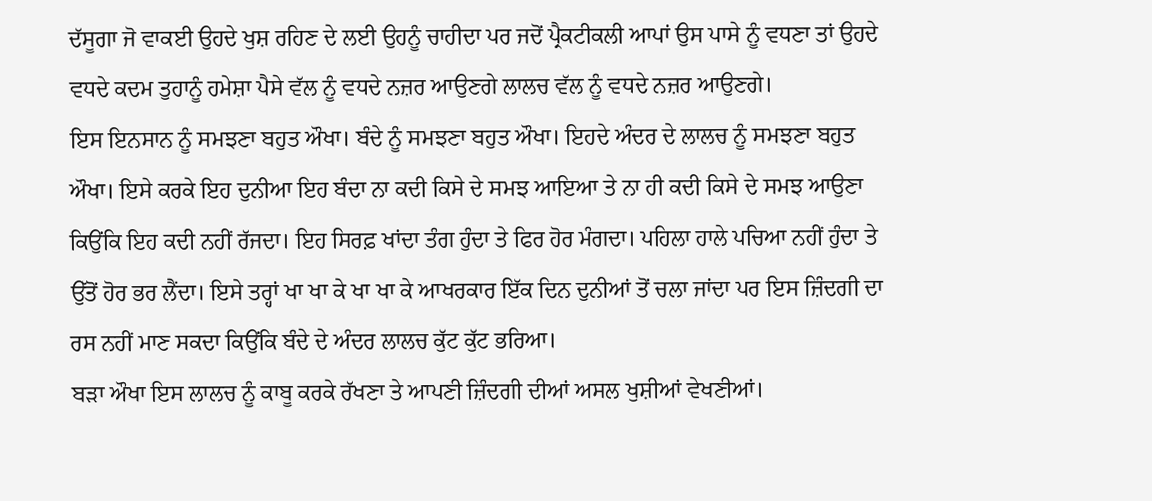ਦੱਸੂਗਾ ਜੋ ਵਾਕਈ ਉਹਦੇ ਖੁਸ਼ ਰਹਿਣ ਦੇ ਲਈ ਉਹਨੂੰ ਚਾਹੀਦਾ ਪਰ ਜਦੋਂ ਪ੍ਰੈਕਟੀਕਲੀ ਆਪਾਂ ਉਸ ਪਾਸੇ ਨੂੰ ਵਧਣਾ ਤਾਂ ਉਹਦੇ ਵਧਦੇ ਕਦਮ ਤੁਹਾਨੂੰ ਹਮੇਸ਼ਾ ਪੈਸੇ ਵੱਲ ਨੂੰ ਵਧਦੇ ਨਜ਼ਰ ਆਉਣਗੇ ਲਾਲਚ ਵੱਲ ਨੂੰ ਵਧਦੇ ਨਜ਼ਰ ਆਉਣਗੇ।
ਇਸ ਇਨਸਾਨ ਨੂੰ ਸਮਝਣਾ ਬਹੁਤ ਔਖਾ। ਬੰਦੇ ਨੂੰ ਸਮਝਣਾ ਬਹੁਤ ਔਖਾ। ਇਹਦੇ ਅੰਦਰ ਦੇ ਲਾਲਚ ਨੂੰ ਸਮਝਣਾ ਬਹੁਤ ਔਖਾ। ਇਸੇ ਕਰਕੇ ਇਹ ਦੁਨੀਆ ਇਹ ਬੰਦਾ ਨਾ ਕਦੀ ਕਿਸੇ ਦੇ ਸਮਝ ਆਇਆ ਤੇ ਨਾ ਹੀ ਕਦੀ ਕਿਸੇ ਦੇ ਸਮਝ ਆਉਣਾ ਕਿਉਂਕਿ ਇਹ ਕਦੀ ਨਹੀਂ ਰੱਜਦਾ। ਇਹ ਸਿਰਫ਼ ਖਾਂਦਾ ਤੰਗ ਹੁੰਦਾ ਤੇ ਫਿਰ ਹੋਰ ਮੰਗਦਾ। ਪਹਿਲਾ ਹਾਲੇ ਪਚਿਆ ਨਹੀਂ ਹੁੰਦਾ ਤੇ ਉੱਤੋਂ ਹੋਰ ਭਰ ਲੈਂਦਾ। ਇਸੇ ਤਰ੍ਹਾਂ ਖਾ ਖਾ ਕੇ ਖਾ ਖਾ ਕੇ ਆਖਰਕਾਰ ਇੱਕ ਦਿਨ ਦੁਨੀਆਂ ਤੋਂ ਚਲਾ ਜਾਂਦਾ ਪਰ ਇਸ ਜ਼ਿੰਦਗੀ ਦਾ ਰਸ ਨਹੀਂ ਮਾਣ ਸਕਦਾ ਕਿਉਂਕਿ ਬੰਦੇ ਦੇ ਅੰਦਰ ਲਾਲਚ ਕੁੱਟ ਕੁੱਟ ਭਰਿਆ।
ਬੜਾ ਔਖਾ ਇਸ ਲਾਲਚ ਨੂੰ ਕਾਬੂ ਕਰਕੇ ਰੱਖਣਾ ਤੇ ਆਪਣੀ ਜ਼ਿੰਦਗੀ ਦੀਆਂ ਅਸਲ ਖੁਸ਼ੀਆਂ ਵੇਖਣੀਆਂ।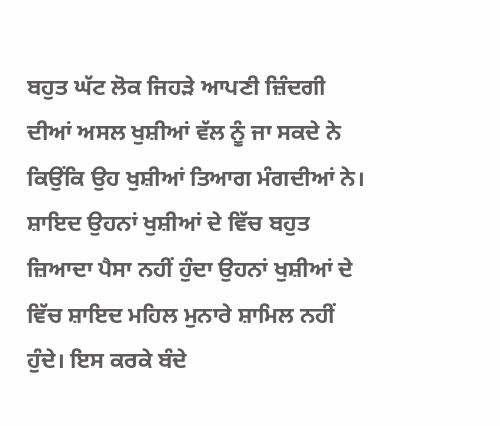ਬਹੁਤ ਘੱਟ ਲੋਕ ਜਿਹੜੇ ਆਪਣੀ ਜ਼ਿੰਦਗੀ ਦੀਆਂ ਅਸਲ ਖੁਸ਼ੀਆਂ ਵੱਲ ਨੂੰ ਜਾ ਸਕਦੇ ਨੇ ਕਿਉਂਕਿ ਉਹ ਖੁਸ਼ੀਆਂ ਤਿਆਗ ਮੰਗਦੀਆਂ ਨੇ। ਸ਼ਾਇਦ ਉਹਨਾਂ ਖੁਸ਼ੀਆਂ ਦੇ ਵਿੱਚ ਬਹੁਤ ਜ਼ਿਆਦਾ ਪੈਸਾ ਨਹੀਂ ਹੁੰਦਾ ਉਹਨਾਂ ਖੁਸ਼ੀਆਂ ਦੇ ਵਿੱਚ ਸ਼ਾਇਦ ਮਹਿਲ ਮੁਨਾਰੇ ਸ਼ਾਮਿਲ ਨਹੀਂ ਹੁੰਦੇ। ਇਸ ਕਰਕੇ ਬੰਦੇ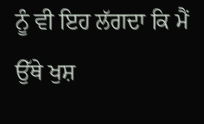ਨੂੰ ਵੀ ਇਹ ਲੱਗਦਾ ਕਿ ਮੈਂ ਉੱਥੇ ਖੁਸ਼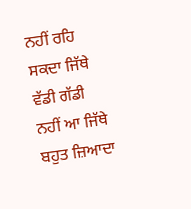ਨਹੀਂ ਰਹਿ ਸਕਦਾ ਜਿੱਥੇ ਵੱਡੀ ਗੱਡੀ ਨਹੀਂ ਆ ਜਿੱਥੇ ਬਹੁਤ ਜ਼ਿਆਦਾ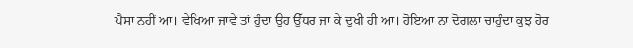ਪੈਸਾ ਨਹੀਂ ਆ। ਵੇਖਿਆ ਜਾਵੇ ਤਾਂ ਹੁੰਦਾ ਉਹ ਉੱਧਰ ਜਾ ਕੇ ਦੁਖੀ ਹੀ ਆ। ਹੋਇਆ ਨਾ ਦੋਗਲਾ ਚਾਹੁੰਦਾ ਕੁਝ ਹੋਰ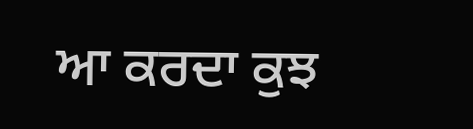ਆ ਕਰਦਾ ਕੁਝ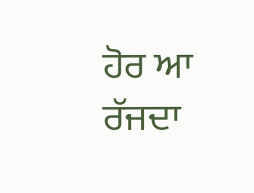ਹੋਰ ਆ ਰੱਜਦਾ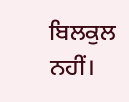ਬਿਲਕੁਲ ਨਹੀਂ।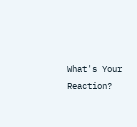What's Your Reaction?